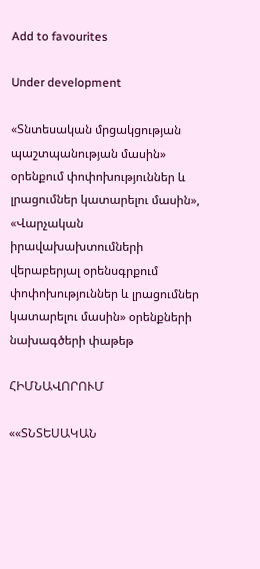Add to favourites

Under development

«Տնտեսական մրցակցության պաշտպանության մասին» օրենքում փոփոխություններ և լրացումներ կատարելու մասին», «Վարչական իրավախախտումների վերաբերյալ օրենսգրքում փոփոխություններ և լրացումներ կատարելու մասին» օրենքների նախագծերի փաթեթ

ՀԻՄՆԱՎՈՐՈՒՄ

««ՏՆՏԵՍԱԿԱՆ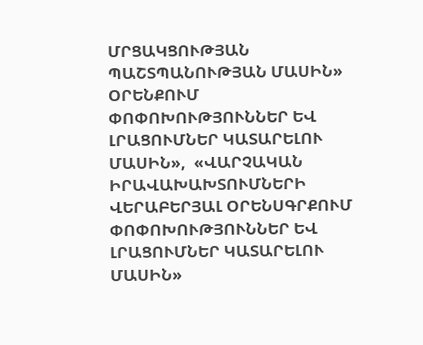ՄՐՑԱԿՑՈՒԹՅԱՆ ՊԱՇՏՊԱՆՈՒԹՅԱՆ ՄԱՍԻՆ» ՕՐԵՆՔՈՒՄ ՓՈՓՈԽՈՒԹՅՈՒՆՆԵՐ ԵՎ ԼՐԱՑՈՒՄՆԵՐ ԿԱՏԱՐԵԼՈՒ ՄԱՍԻՆ»,  «ՎԱՐՉԱԿԱՆ ԻՐԱՎԱԽԱԽՏՈՒՄՆԵՐԻ ՎԵՐԱԲԵՐՅԱԼ ՕՐԵՆՍԳՐՔՈՒՄ ՓՈՓՈԽՈՒԹՅՈՒՆՆԵՐ ԵՎ ԼՐԱՑՈՒՄՆԵՐ ԿԱՏԱՐԵԼՈՒ ՄԱՍԻՆ»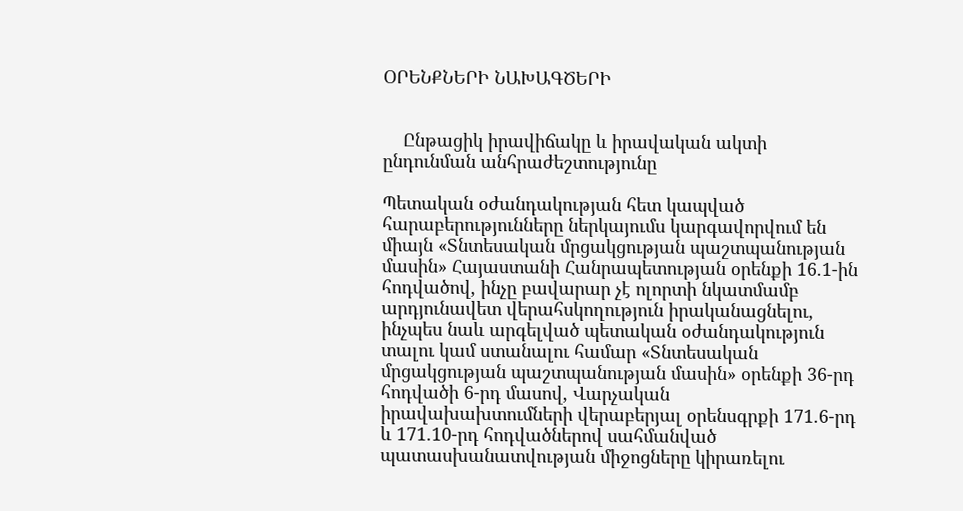ՕՐԵՆՔՆԵՐԻ ՆԱԽԱԳԾԵՐԻ


    Ընթացիկ իրավիճակը և իրավական ակտի ընդունման անհրաժեշտությունը

Պետական օժանդակության հետ կապված հարաբերությունները ներկայումս կարգավորվում են միայն «Տնտեսական մրցակցության պաշտպանության մասին» Հայաստանի Հանրապետության օրենքի 16.1-ին հոդվածով, ինչը բավարար չէ ոլորտի նկատմամբ արդյունավետ վերահսկողություն իրականացնելու, ինչպես նաև արգելված պետական օժանդակություն տալու կամ ստանալու համար «Տնտեսական մրցակցության պաշտպանության մասին» օրենքի 36-րդ հոդվածի 6-րդ մասով, Վարչական իրավախախտումների վերաբերյալ օրենսգրքի 171.6-րդ և 171.10-րդ հոդվածներով սահմանված պատասխանատվության միջոցները կիրառելու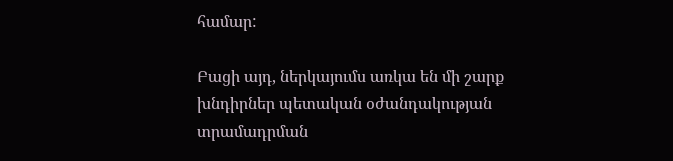համար:

Բացի այդ, ներկայումս առկա են մի շարք խնդիրներ պետական օժանդակության տրամադրման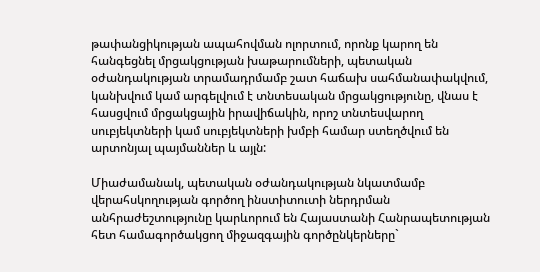թափանցիկության ապահովման ոլորտում, որոնք կարող են հանգեցնել մրցակցության խաթարումների, պետական օժանդակության տրամադրմամբ շատ հաճախ սահմանափակվում, կանխվում կամ արգելվում է տնտեսական մրցակցությունը, վնաս է հասցվում մրցակցային իրավիճակին, որոշ տնտեսվարող սուբյեկտների կամ սուբյեկտների խմբի համար ստեղծվում են արտոնյալ պայմաններ և այլն:

Միաժամանակ, պետական օժանդակության նկատմամբ վերահսկողության գործող ինստիտուտի ներդրման անհրաժեշտությունը կարևորում են Հայաստանի Հանրապետության հետ համագործակցող միջազգային գործընկերները`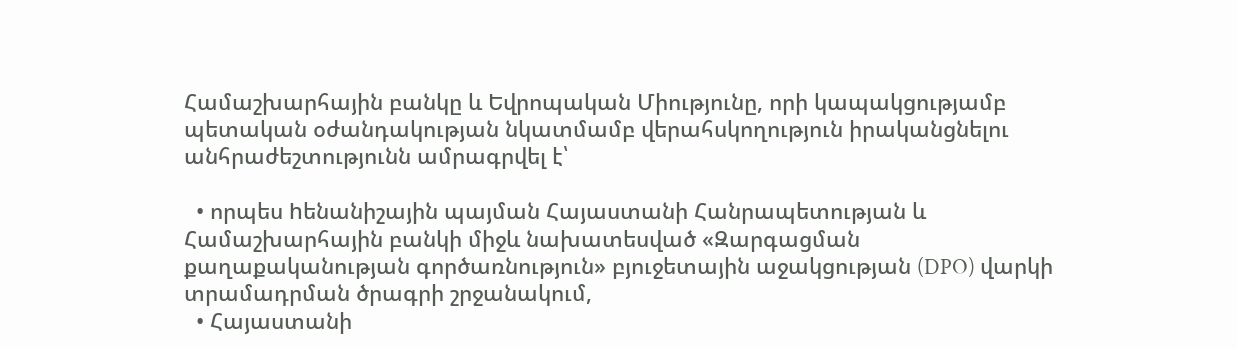Համաշխարհային բանկը և Եվրոպական Միությունը, որի կապակցությամբ պետական օժանդակության նկատմամբ վերահսկողություն իրականցնելու անհրաժեշտությունն ամրագրվել է՝

  • որպես hենանիշային պայման Հայաստանի Հանրապետության և Համաշխարհային բանկի միջև նախատեսված «Զարգացման քաղաքականության գործառնություն» բյուջետային աջակցության (DPO) վարկի տրամադրման ծրագրի շրջանակում,
  • Հայաստանի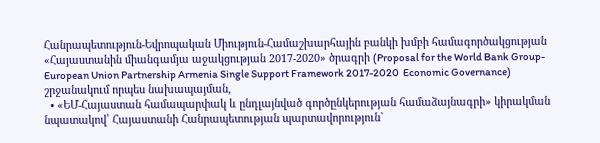Հանրապետություն-Եվրոպական Միություն-Համաշխարհային բանկի խմբի համագործակցության «Հայաստանին միանգամյա աջակցության 2017-2020» ծրագրի (Proposal for the World Bank Group-European Union Partnership Armenia Single Support Framework 2017-2020  Economic Governance) շրջանակում որպես նախապայման,
  • «ԵՄ-Հայաստան համապարփակ և ընդլայնված գործընկերության համաձայնագրի» կիրակման նպատակով՝ Հայաստանի Հանրապետության պարտավորություն`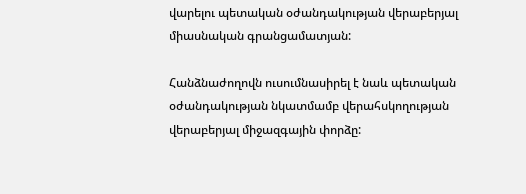վարելու պետական օժանդակության վերաբերյալ միասնական գրանցամատյան:

Հանձնաժողովն ուսումնասիրել է նաև պետական օժանդակության նկատմամբ վերահսկողության վերաբերյալ միջազգային փորձը: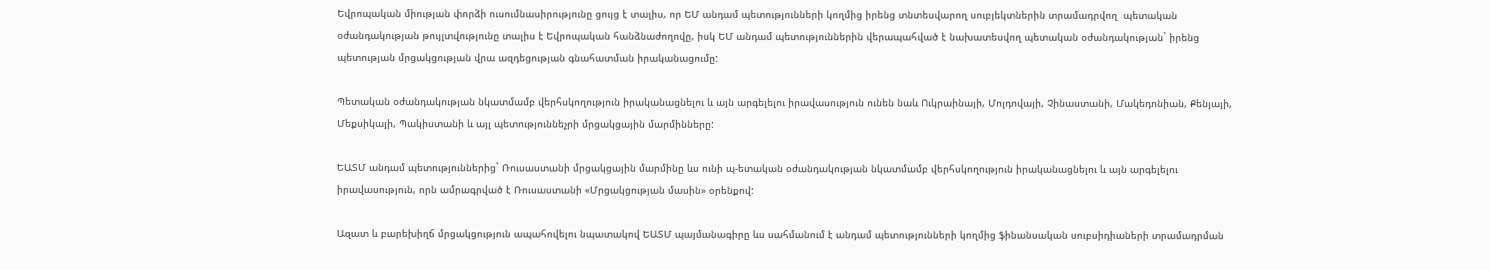Եվրոպական միության փորձի ուսումնասիրությունը ցույց է տալիս, որ ԵՄ անդամ պետությունների կողմից իրենց տնտեսվարող սուբյեկտներին տրամադրվող  պետական օժանդակության թույլտվությունը տալիս է Եվրոպական հանձնաժողովը, իսկ ԵՄ անդամ պետություններին վերապահված է նախատեսվող պետական օժանդակության` իրենց պետության մրցակցության վրա ազդեցության գնահատման իրականացումը:

Պետական օժանդակության նկատմամբ վերհսկողություն իրականացնելու և այն արգելելու իրավասություն ունեն նաև Ուկրաինայի, Մոլդովայի, Չինաստանի, Մակեդոնիան, Քենյայի, Մեքսիկայի, Պակիստանի և այլ պետություննեչրի մրցակցային մարմինները:

ԵԱՏՄ անդամ պետություններից` Ռուսաստանի մրցակցային մարմինը ևս ունի պ-ետական օժանդակության նկատմամբ վերհսկողություն իրականացնելու և այն արգելելու իրավասություն, որն ամրագրված է Ռուսաստանի «Մրցակցության մասին» օրենքով:

Ազատ և բարեխիղճ մրցակցություն ապահովելու նպատակով ԵԱՏՄ պայմանագիրը ևս սահմանում է անդամ պետությունների կողմից ֆինանսական սուբսիդիաների տրամադրման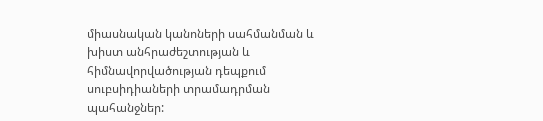միասնական կանոների սահմանման և խիստ անհրաժեշտության և հիմնավորվածության դեպքում սուբսիդիաների տրամադրման պահանջներ: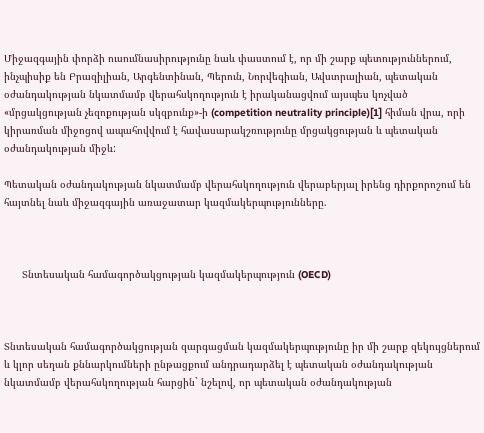Միջազգային փորձի ուսումնասիրությունը նաև փաստում է, որ մի շարք պետություններում, ինչպիսիք են Բրազիլիան, Արգենտինան, Պերուն, Նորվեգիան, Ավստրալիան, պետական օժանդակության նկատմամբ վերահսկողություն է իրականացվում այսպես կոչված «մրցակցության չեզոքության սկզբունք»-ի (competition neutrality principle)[1] հիման վրա, որի կիրառման միջոցով ապահովվում է հավասարակշռությունը մրցակցության և պետական օժանդակության միջև:

Պետական օժանդակության նկատմամբ վերահսկողություն վերաբերյալ իրենց դիրքորոշում են հայտնել նաև միջազգային առաջատար կազմակերպությունները.



      Տնտեսական համագործակցության կազմակերպություն (OECD)



Տնտեսական համագործակցության զարգացման կազմակերպությունը իր մի շարք զեկույցներում և կլոր սեղան քննարկումների ընթացքում անդրադարձել է պետական օժանդակության նկատմամբ վերահսկողության հարցին` նշելով, որ պետական օժանդակության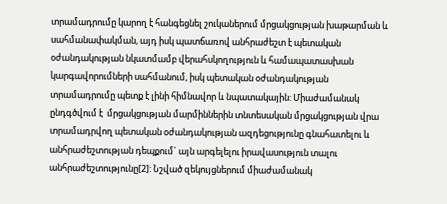տրամադրումը կարող է հանգեցնել շուկաներում մրցակցության խաթարման և սահմանափակման, այդ իսկ պատճառով անհրաժեշտ է պետական օժանդակության նկատմամբ վերահսկողություն և համապատասխան կարգավորումների սահմանում, իսկ պետական օժանդակության տրամադրումը պետք է լինի հիմնավոր և նպատակային: Միաժամանակ ընդգծվում է  մրցակցության մարմիններին տնտեսական մրցակցության վրա տրամադրվող պետական օժանդակության ազդեցությունը գնահատելու և անհրաժեշտության դեպքում` այն արգելելու իրավասություն տալու անհրաժեշտությունը[2]: Նշված զեկույցներում միաժամանակ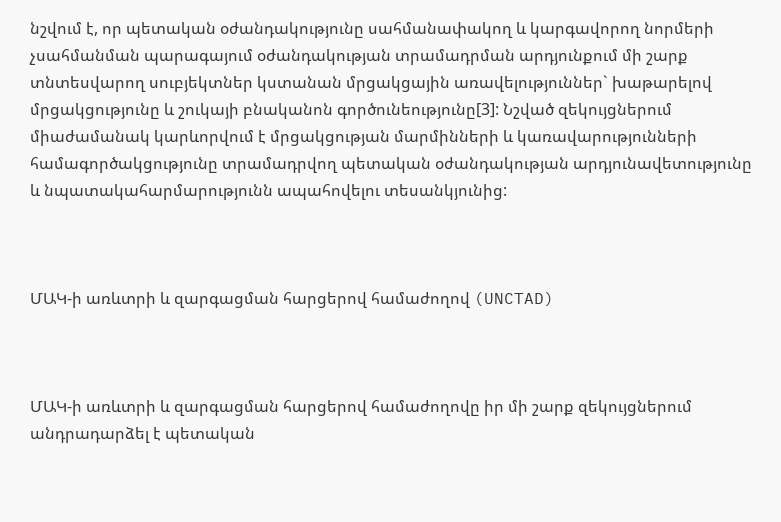նշվում է, որ պետական օժանդակությունը սահմանափակող և կարգավորող նորմերի չսահմանման պարագայում օժանդակության տրամադրման արդյունքում մի շարք տնտեսվարող սուբյեկտներ կստանան մրցակցային առավելություններ` խաթարելով մրցակցությունը և շուկայի բնականոն գործունեությունը[3]: Նշված զեկույցներում միաժամանակ կարևորվում է մրցակցության մարմինների և կառավարությունների համագործակցությունը տրամադրվող պետական օժանդակության արդյունավետությունը և նպատակահարմարությունն ապահովելու տեսանկյունից:



ՄԱԿ-ի առևտրի և զարգացման հարցերով համաժողով (UNCTAD)



ՄԱԿ-ի առևտրի և զարգացման հարցերով համաժողովը իր մի շարք զեկույցներում անդրադարձել է պետական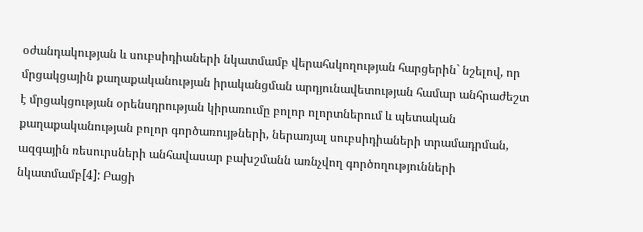օժանդակության և սուբսիդիաների նկատմամբ վերահսկողության հարցերին` նշելով, որ մրցակցային քաղաքականության իրականցման արդյունավետության համար անհրաժեշտ է մրցակցության օրենսդրության կիրառումը բոլոր ոլորտներում և պետական քաղաքականության բոլոր գործառույթների, ներառյալ սուբսիդիաների տրամադրման, ազգային ռեսուրսների անհավասար բախշմանն առնչվող գործողությունների նկատմամբ[4]: Բացի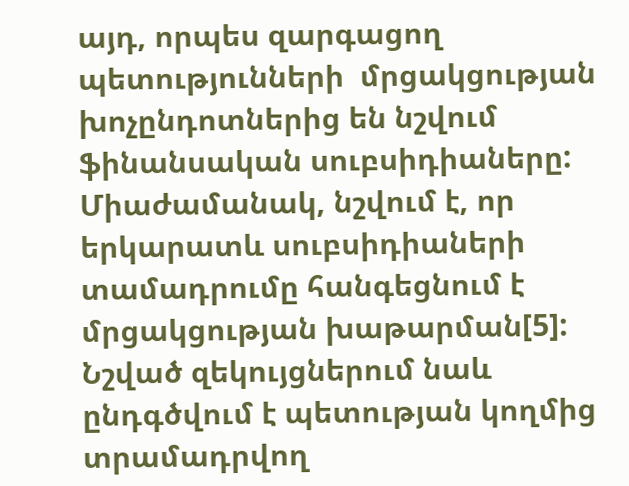այդ, որպես զարգացող պետությունների  մրցակցության խոչընդոտներից են նշվում ֆինանսական սուբսիդիաները: Միաժամանակ, նշվում է, որ երկարատև սուբսիդիաների տամադրումը հանգեցնում է մրցակցության խաթարման[5]: Նշված զեկույցներում նաև ընդգծվում է պետության կողմից տրամադրվող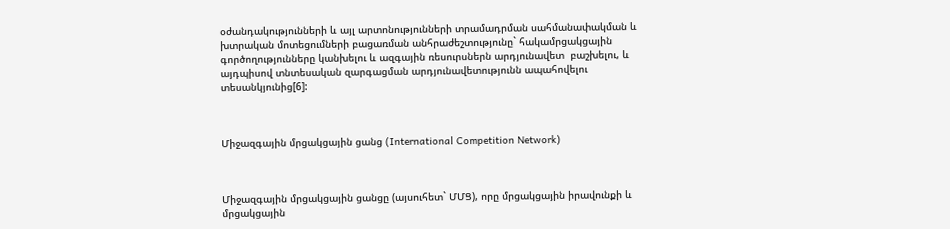օժանդակությունների և այլ արտոնությունների տրամադրման սահմանափակման և խտրական մոտեցումների բացառման անհրաժեշտությունը` հակամրցակցային գործողությունները կանխելու և ազգային ռեսուրսներն արդյունավետ  բաշխելու, և այդպիսով տնտեսական զարգացման արդյունավետությունն ապահովելու տեսանկյունից[6]:



Միջազգային մրցակցային ցանց (International Competition Network)



Միջազգային մրցակցային ցանցը (այսուհետ` ՄՄՑ), որը մրցակցային իրավունքի և մրցակցային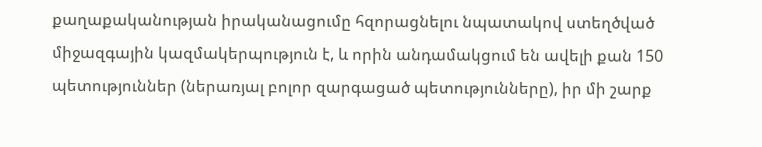քաղաքականության իրականացումը հզորացնելու նպատակով ստեղծված միջազգային կազմակերպություն է, և որին անդամակցում են ավելի քան 150 պետություններ (ներառյալ բոլոր զարգացած պետությունները), իր մի շարք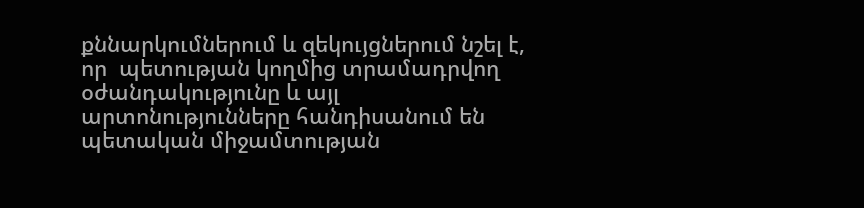քննարկումներում և զեկույցներում նշել է, որ  պետության կողմից տրամադրվող օժանդակությունը և այլ արտոնությունները հանդիսանում են պետական միջամտության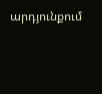արդյունքում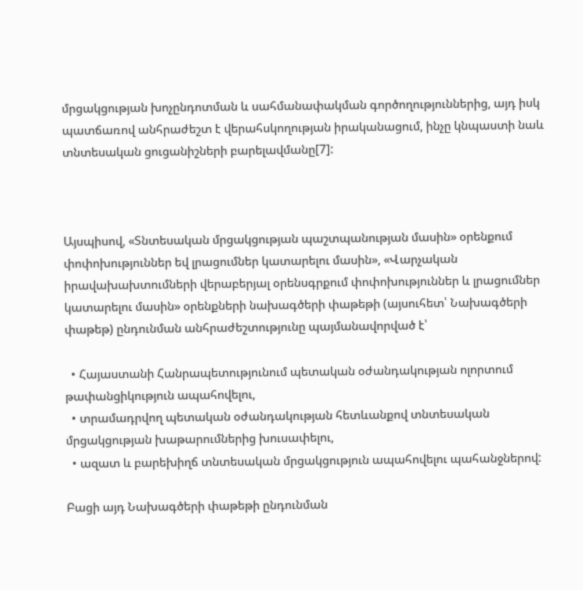մրցակցության խոչընդոտման և սահմանափակման գործողություններից, այդ իսկ պատճառով անհրաժեշտ է վերահսկողության իրականացում, ինչը կնպաստի նաև տնտեսական ցուցանիշների բարելավմանը[7]:



Այսպիսով, «Տնտեսական մրցակցության պաշտպանության մասին» օրենքում փոփոխություններ եվ լրացումներ կատարելու մասին», «Վարչական իրավախախտումների վերաբերյալ օրենսգրքում փոփոխություններ և լրացումներ կատարելու մասին» օրենքների նախագծերի փաթեթի (այսուհետ՝ Նախագծերի փաթեթ) ընդունման անհրաժեշտությունը պայմանավորված է՝

  • Հայաստանի Հանրապետությունում պետական օժանդակության ոլորտում թափանցիկություն ապահովելու,
  • տրամադրվող պետական օժանդակության հետևանքով տնտեսական մրցակցության խաթարումներից խուսափելու,
  • ազատ և բարեխիղճ տնտեսական մրցակցություն ապահովելու պահանջներով:

Բացի այդ Նախագծերի փաթեթի ընդունման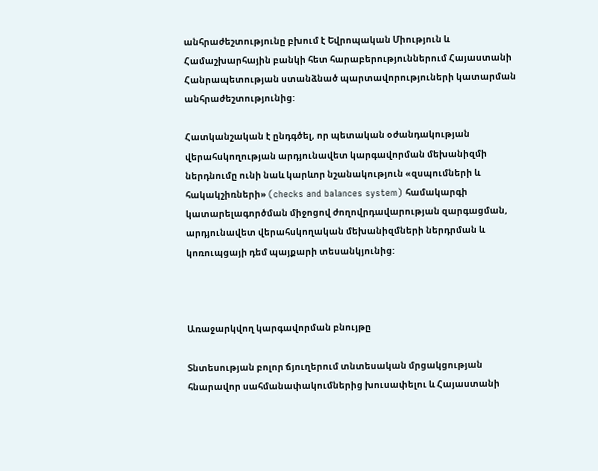անհրաժեշտությունը բխում է Եվրոպական Միություն և Համաշխարհային բանկի հետ հարաբերություններում Հայաստանի Հանրապետության ստանձնած պարտավորություների կատարման անհրաժեշտությունից:

Հատկանշական է ընդգծել, որ պետական օժանդակության վերահսկողության արդյունավետ կարգավորման մեխանիզմի ներդնումը ունի նաև կարևոր նշանակություն «զսպումների և հակակշիռների» (checks and balances system) համակարգի կատարելագործման միջոցով ժողովրդավարության զարգացման, արդյունավետ վերահսկողական մեխանիզմների ներդրման և կոռուպցայի դեմ պայքարի տեսանկյունից:



Առաջարկվող կարգավորման բնույթը

Տնտեսության բոլոր ճյուղերում տնտեսական մրցակցության հնարավոր սահմանափակումներից խուսափելու և Հայաստանի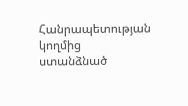Հանրապետության կողմից ստանձնած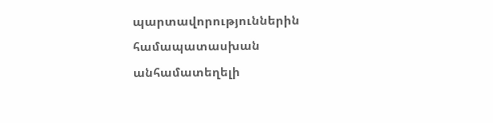պարտավորություններին համապատասխան անհամատեղելի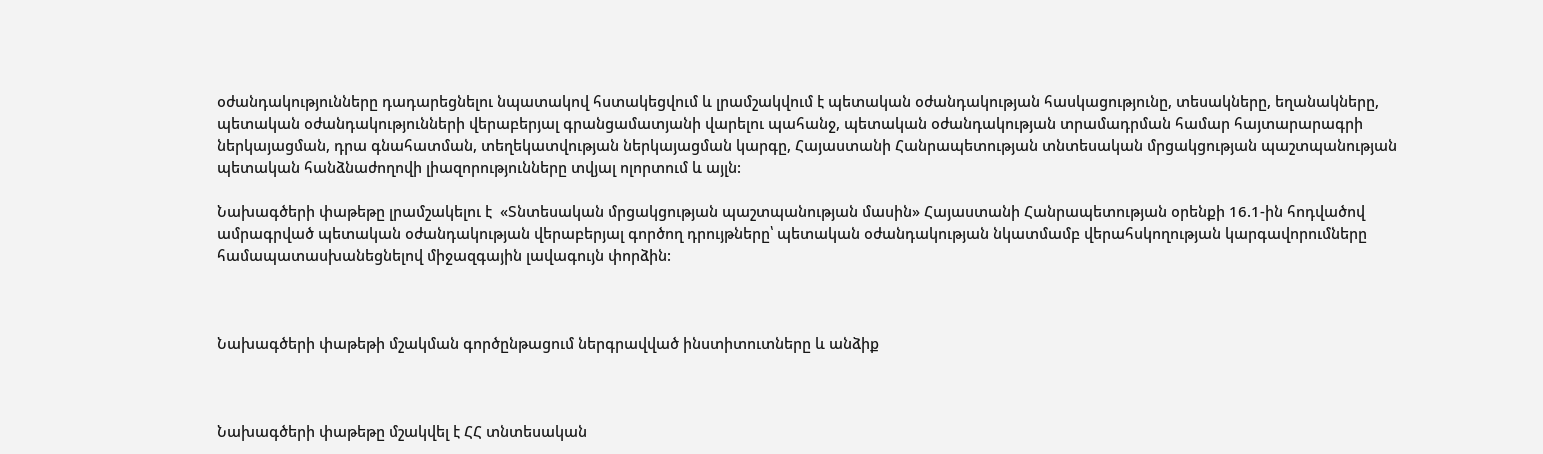օժանդակությունները դադարեցնելու նպատակով հստակեցվում և լրամշակվում է պետական օժանդակության հասկացությունը, տեսակները, եղանակները, պետական օժանդակությունների վերաբերյալ գրանցամատյանի վարելու պահանջ, պետական օժանդակության տրամադրման համար հայտարարագրի ներկայացման, դրա գնահատման, տեղեկատվության ներկայացման կարգը, Հայաստանի Հանրապետության տնտեսական մրցակցության պաշտպանության պետական հանձնաժողովի լիազորությունները տվյալ ոլորտում և այլն:

Նախագծերի փաթեթը լրամշակելու է  «Տնտեսական մրցակցության պաշտպանության մասին» Հայաստանի Հանրապետության օրենքի 16.1-ին հոդվածով ամրագրված պետական օժանդակության վերաբերյալ գործող դրույթները՝ պետական օժանդակության նկատմամբ վերահսկողության կարգավորումները համապատասխանեցնելով միջազգային լավագույն փորձին:



Նախագծերի փաթեթի մշակման գործընթացում ներգրավված ինստիտուտները և անձիք



Նախագծերի փաթեթը մշակվել է ՀՀ տնտեսական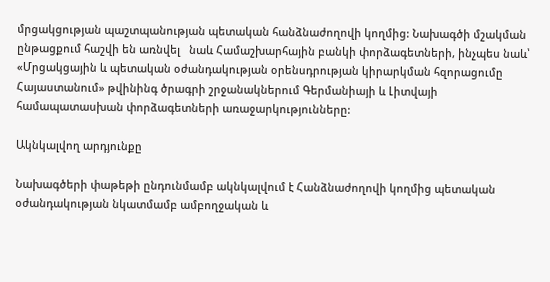մրցակցության պաշտպանության պետական հանձնաժողովի կողմից: Նախագծի մշակման ընթացքում հաշվի են առնվել   նաև Համաշխարհային բանկի փորձագետների, ինչպես նաև՝ «Մրցակցային և պետական օժանդակության օրենսդրության կիրարկման հզորացումը Հայաստանում» թվինինգ ծրագրի շրջանակներում Գերմանիայի և Լիտվայի համապատասխան փորձագետների առաջարկությունները:

Ակնկալվող արդյունքը

Նախագծերի փաթեթի ընդունմամբ ակնկալվում է Հանձնաժողովի կողմից պետական օժանդակության նկատմամբ ամբողջական և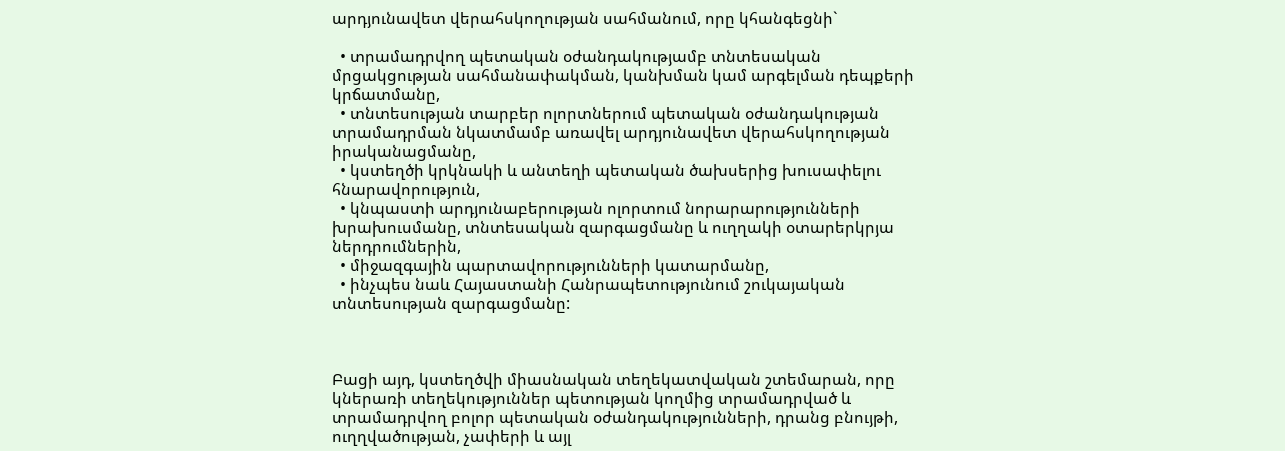արդյունավետ վերահսկողության սահմանում, որը կհանգեցնի`

  • տրամադրվող պետական օժանդակությամբ տնտեսական մրցակցության սահմանափակման, կանխման կամ արգելման դեպքերի կրճատմանը,
  • տնտեսության տարբեր ոլորտներում պետական օժանդակության տրամադրման նկատմամբ առավել արդյունավետ վերահսկողության իրականացմանը,
  • կստեղծի կրկնակի և անտեղի պետական ծախսերից խուսափելու հնարավորություն,
  • կնպաստի արդյունաբերության ոլորտում նորարարությունների խրախուսմանը, տնտեսական զարգացմանը և ուղղակի օտարերկրյա ներդրումներին,
  • միջազգային պարտավորությունների կատարմանը,
  • ինչպես նաև Հայաստանի Հանրապետությունում շուկայական տնտեսության զարգացմանը:



Բացի այդ, կստեղծվի միասնական տեղեկատվական շտեմարան, որը կներառի տեղեկություններ պետության կողմից տրամադրված և տրամադրվող բոլոր պետական օժանդակությունների, դրանց բնույթի, ուղղվածության, չափերի և այլ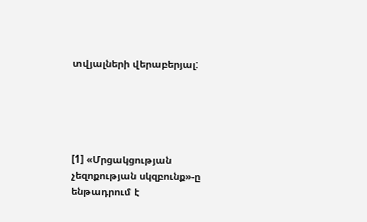տվյալների վերաբերյալ:





[1] «Մրցակցության չեզոքության սկզբունք»-ը ենթադրում է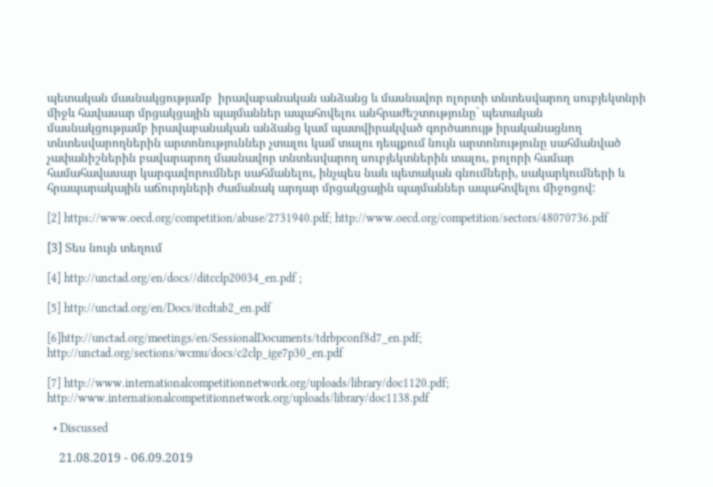պետական մասնակցությամբ  իրավաբանական անձանց և մասնավոր ոլորտի տնտեսվարող սուբյեկտնրի միջև հավասար մրցակցային պայմաններ ապահովելու անհրաժեշտությունը` պետական մասնակցությամբ իրավաբանական անձանց կամ պատվիրակված գործառույթ իրականացնող տնտեսվարողներին արտոնություններ չտալու կամ տալու դեպքում նույն արտոնությունը սահմանված չափանիշներին բավարարող մասնավոր տնտեսվարող սուբյեկտներին տալու, բոլորի համար համահավասար կարգավորումներ սահմանելու, ինչպես նաև պետական գնումների, սակարկումների և հրապարակային աճուրդների ժամանակ արդար մրցակցային պայմաններ ապահովելու միջոցով:

[2] https://www.oecd.org/competition/abuse/2731940.pdf; http://www.oecd.org/competition/sectors/48070736.pdf

[3] Տես նույն տեղում

[4] http://unctad.org/en/docs//ditcclp20034_en.pdf ;

[5] http://unctad.org/en/Docs/itcdtab2_en.pdf

[6]http://unctad.org/meetings/en/SessionalDocuments/tdrbpconf8d7_en.pdf;   http://unctad.org/sections/wcmu/docs/c2clp_ige7p30_en.pdf

[7] http://www.internationalcompetitionnetwork.org/uploads/library/doc1120.pdf; http://www.internationalcompetitionnetwork.org/uploads/library/doc1138.pdf

  • Discussed

    21.08.2019 - 06.09.2019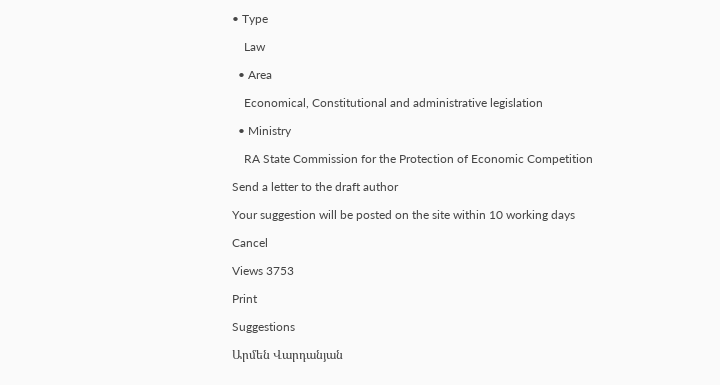• Type

    Law

  • Area

    Economical, Constitutional and administrative legislation

  • Ministry

    RA State Commission for the Protection of Economic Competition

Send a letter to the draft author

Your suggestion will be posted on the site within 10 working days

Cancel

Views 3753

Print

Suggestions

Արմեն Վարդանյան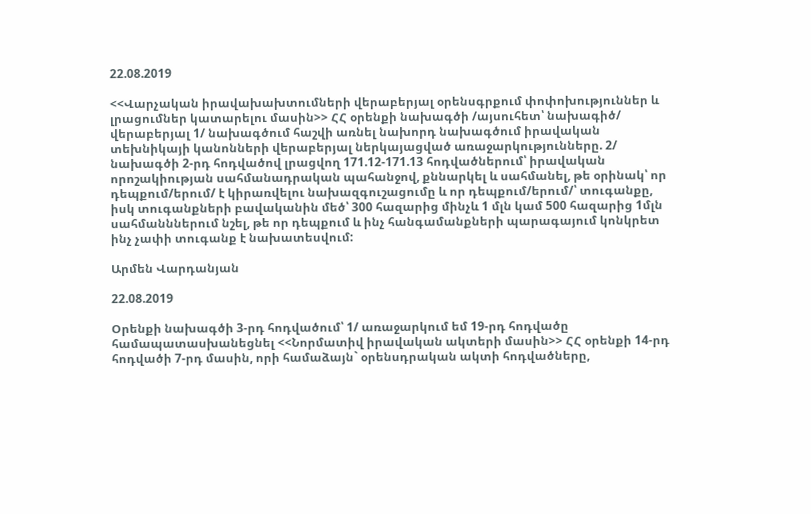22.08.2019

<<Վարչական իրավախախտումների վերաբերյալ օրենսգրքում փոփոխություններ և լրացումներ կատարելու մասին>> ՀՀ օրենքի նախագծի /այսուհետ՝ նախագիծ/ վերաբերյալ 1/ նախագծում հաշվի առնել նախորդ նախագծում իրավական տեխնիկայի կանոնների վերաբերյալ ներկայացված առաջարկությունները. 2/ նախագծի 2-րդ հոդվածով լրացվող 171.12-171.13 հոդվածներում՝ իրավական որոշակիության սահմանադրական պահանջով, քննարկել և սահմանել, թե օրինակ՝ որ դեպքում/երում/ է կիրառվելու նախազգուշացումը և որ դեպքում/երում/՝ տուգանքը, իսկ տուգանքների բավականին մեծ՝ 300 հազարից մինչև 1 մլն կամ 500 հազարից 1մլն սահմանններում նշել, թե որ դեպքում և ինչ հանգամանքների պարագայում կոնկրետ ինչ չափի տուգանք է նախատեսվում:

Արմեն Վարդանյան

22.08.2019

Օրենքի նախագծի 3-րդ հոդվածում՝ 1/ առաջարկում եմ 19-րդ հոդվածը համապատասխանեցնել <<Նորմատիվ իրավական ակտերի մասին>> ՀՀ օրենքի 14-րդ հոդվածի 7-րդ մասին, որի համաձայն` օրենսդրական ակտի հոդվածները,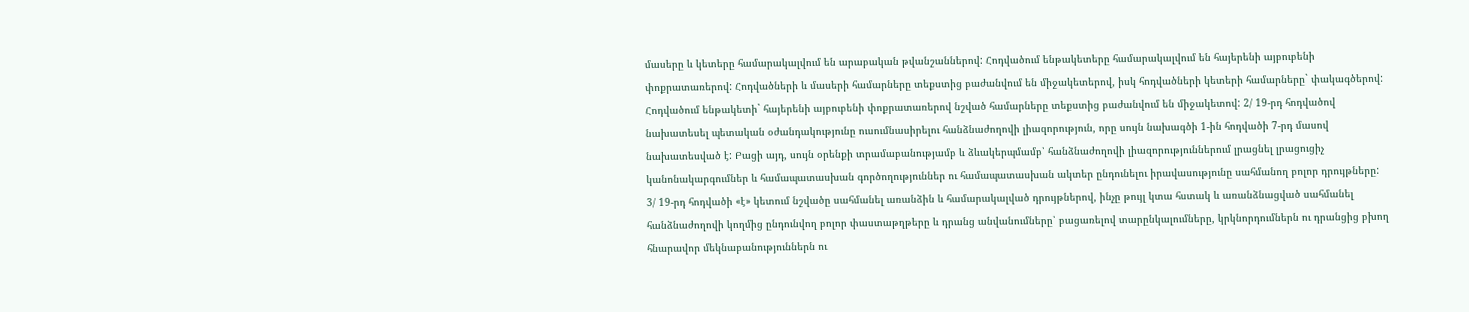մասերը և կետերը համարակալվում են արաբական թվանշաններով: Հոդվածում ենթակետերը համարակալվում են հայերենի այբուբենի փոքրատառերով: Հոդվածների և մասերի համարները տեքստից բաժանվում են միջակետերով, իսկ հոդվածների կետերի համարները` փակագծերով: Հոդվածում ենթակետի` հայերենի այբուբենի փոքրատառերով նշված համարները տեքստից բաժանվում են միջակետով: 2/ 19-րդ հոդվածով նախատեսել պետական օժանդակությունը ուսումնասիրելու հանձնաժողովի լիազորություն, որը սույն նախագծի 1-ին հոդվածի 7-րդ մասով նախատեսված է: Բացի այդ, սույն օրենքի տրամաբանությամբ և ձևակերպմամբ՝ հանձնաժողովի լիազորություններում լրացնել լրացուցիչ կանոնակարգումներ և համապատասխան գործողություններ ու համապատասխան ակտեր ընդունելու իրավասությունը սահմանող բոլոր դրույթները: 3/ 19-րդ հոդվածի «է» կետում նշվածը սահմանել առանձին և համարակալված դրույթներով, ինչը թույլ կտա հստակ և առանձնացված սահմանել հանձնաժողովի կողմից ընդունվող բոլոր փաստաթղթերը և դրանց անվանումները՝ բացառելով տարընկալումները, կրկնորդումներն ու դրանցից բխող հնարավոր մեկնաբանություններն ու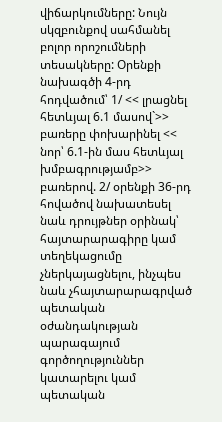վիճարկումները: Նույն սկզբունքով սահմանել բոլոր որոշումների տեսակները: Օրենքի նախագծի 4-րդ հոդվածում՝ 1/ << լրացնել հետևյալ 6.1 մասով`>> բառերը փոխարինել << նոր՝ 6.1-ին մաս հետևյալ խմբագրությամբ>> բառերով. 2/ օրենքի 36-րդ հովածով նախատեսել նաև դրույթներ օրինակ՝ հայտարարագիրը կամ տեղեկացումը չներկայացնելու, ինչպես նաև չհայտարարագրված պետական օժանդակության պարագայում գործողություններ կատարելու կամ պետական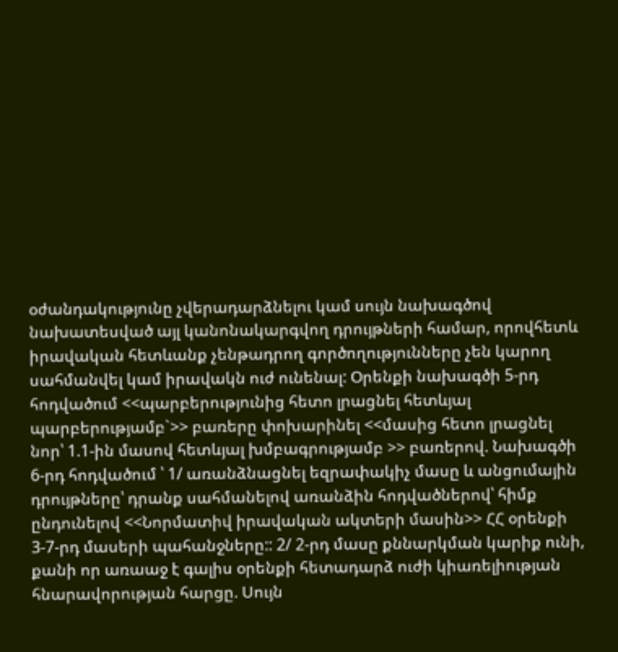օժանդակությունը չվերադարձնելու կամ սույն նախագծով նախատեսված այլ կանոնակարգվող դրույթների համար, որովհետև իրավական հետևանք չենթադրող գործողությունները չեն կարող սահմանվել կամ իրավակն ուժ ունենալ: Օրենքի նախագծի 5-րդ հոդվածում <<պարբերությունից հետո լրացնել հետևյալ պարբերությամբ`>> բառերը փոխարինել <<մասից հետո լրացնել նոր՝ 1.1-ին մասով հետևյալ խմբագրությամբ >> բառերով. Նախագծի 6-րդ հոդվածում ՝ 1/ առանձնացնել եզրափակիչ մասը և անցումային դրույթները՝ դրանք սահմանելով առանձին հոդվածներով՝ հիմք ընդունելով <<Նորմատիվ իրավական ակտերի մասին>> ՀՀ օրենքի 3-7-րդ մասերի պահանջները:: 2/ 2-րդ մասը քննարկման կարիք ունի, քանի որ առաաջ է գալիս օրենքի հետադարձ ուժի կիառելիության հնարավորության հարցը. Սույն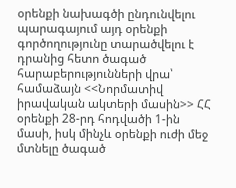օրենքի նախագծի ընդունվելու պարագայում այդ օրենքի գործողությունը տարածվելու է դրանից հետո ծագած հարաբերությունների վրա՝ համաձայն <<Նորմատիվ իրավական ակտերի մասին>> ՀՀ օրենքի 28-րդ հոդվածի 1-ին մասի, իսկ մինչև օրենքի ուժի մեջ մտնելը ծագած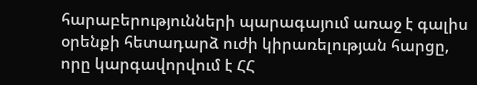հարաբերությունների պարագայում առաջ է գալիս օրենքի հետադարձ ուժի կիրառելության հարցը, որը կարգավորվում է ՀՀ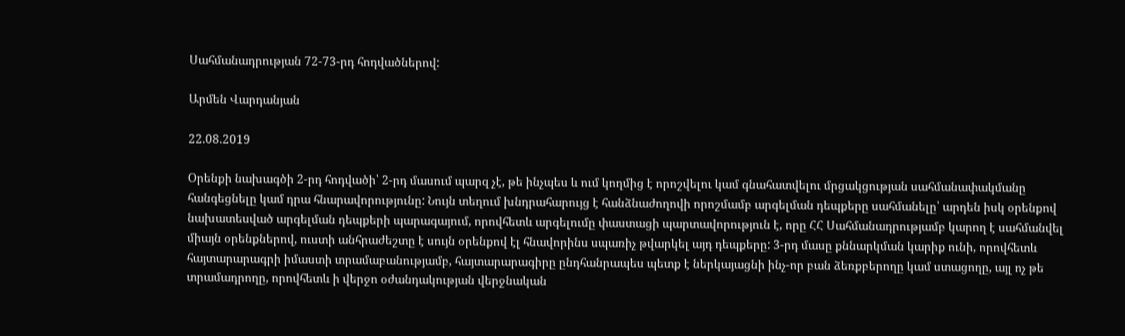Սահմանադրության 72-73-րդ հոդվածներով:

Արմեն Վարդանյան

22.08.2019

Օրենքի նախագծի 2-րդ հոդվածի՝ 2-րդ մասում պարզ չէ, թե ինչպես և ում կողմից է որոշվելու կամ գնահատվելու մրցակցության սահմանափակմանը հանգեցնելը կամ դրա հնարավորությունը: Նույն տեղում խնդրահարույց է հանձնաժողովի որոշմամբ արգելման դեպքերը սահմանելը՝ արդեն իսկ օրենքով նախատեսված արգելման դեպքերի պարագայում, որովհետև արգելումը փաստացի պարտավորություն է, որը ՀՀ Սահմանադրությամբ կարող է սահմանվել միայն օրենքներով, ուստի անհրաժեշտը է սույն օրենքով էլ հնավորինս սպառիչ թվարկել այդ դեպքերը: 3-րդ մասը քննարկման կարիք ունի, որովհետև հայտարարագրի իմաստի տրամաբանությամբ, հայտարարագիրը ընդհանրապես պետք է ներկայացնի ինչ-որ բան ձեռքբերողը կամ ստացողը, այլ ոչ թե տրամադրողը, որովհետև ի վերջո օժանդակության վերջնական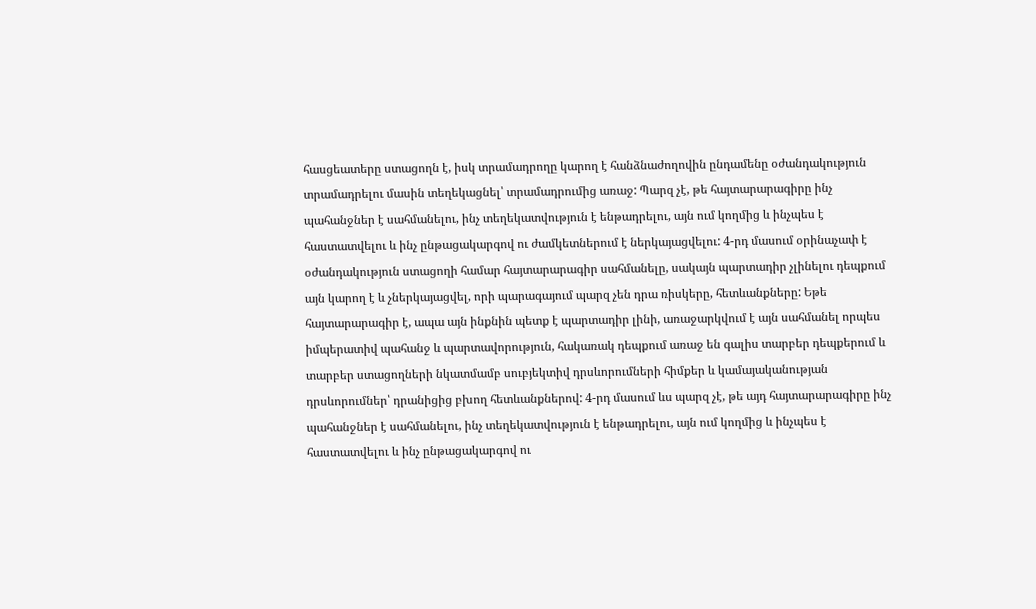հասցեատերը ստացողն է, իսկ տրամադրողը կարող է հանձնաժողովին ընդամենը օժանդակություն տրամադրելու մասին տեղեկացնել՝ տրամադրումից առաջ: Պարզ չէ, թե հայտարարագիրը ինչ պահանջներ է սահմանելու, ինչ տեղեկատվություն է ենթադրելու, այն ում կողմից և ինչպես է հաստատվելու և ինչ ընթացակարգով ու ժամկետներում է ներկայացվելու: 4-րդ մասում օրինաչափ է օժանդակություն ստացողի համար հայտարարագիր սահմանելը, սակայն պարտադիր չլինելու դեպքում այն կարող է և չներկայացվել, որի պարագայում պարզ չեն դրա ռիսկերը, հետևանքները: Եթե հայտարարագիր է, ապա այն ինքնին պետք է պարտադիր լինի, առաջարկվում է այն սահմանել որպես իմպերատիվ պահանջ և պարտավորություն, հակառակ դեպքում առաջ են գալիս տարբեր դեպքերում և տարբեր ստացողների նկատմամբ սուբյեկտիվ դրսևորումների հիմքեր և կամայականության դրսևորումներ՝ դրանիցից բխող հետևանքներով: 4-րդ մասում ևս պարզ չէ, թե այդ հայտարարագիրը ինչ պահանջներ է սահմանելու, ինչ տեղեկատվություն է ենթադրելու, այն ում կողմից և ինչպես է հաստատվելու և ինչ ընթացակարգով ու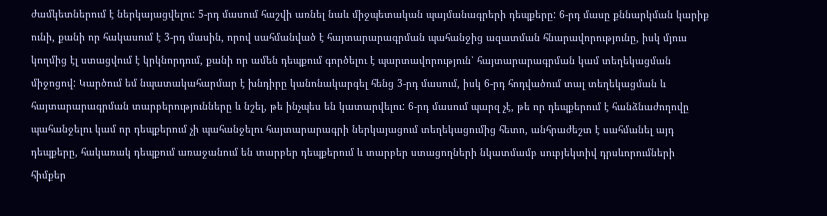ժամկետներում է ներկայացվելու: 5-րդ մասում հաշվի առնել նաև միջպետական պայմանագրերի դեպքերը: 6-րդ մասը քննարկման կարիք ունի, քանի որ հակասում է 3-րդ մասին, որով սահմանված է հայտարարագրման պահանջից ազատման հնարավորությունը, իսկ մյուս կողմից էլ ստացվում է կրկնորդում, քանի որ ամեն դեպքում գործելու է պարտավորություն՝ հայտարարագրման կամ տեղեկացման միջոցով: Կարծում եմ նպատակահարմար է խնդիրը կանոնակարգել հենց 3-րդ մասում, իսկ 6-րդ հոդվածում տալ տեղեկացման և հայտարարագրման տարբերությունները և նշել, թե ինչպես են կատարվելու: 6-րդ մասում պարզ չէ, թե որ դեպքերում է հանձնաժողովը պահանջելու կամ որ դեպքերում չի պահանջելու հայտարարագրի ներկայացում տեղեկացումից հետո, անհրաժեշտ է սահմանել այդ դեպքերը, հակառակ դեպքում առաջանում են տարբեր դեպքերում և տարբեր ստացողների նկատմամբ սուբյեկտիվ դրսևորումների հիմքեր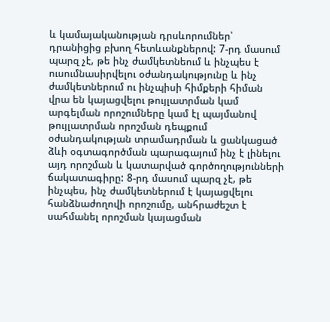և կամայականության դրսևորումներ՝ դրանիցից բխող հետևանքներով: 7-րդ մասում պարզ չէ, թե ինչ ժամկետնեում և ինչպես է ուսումնասիրվելու օժանդակությունը և ինչ ժամկետներում ու ինչպիսի հիմքերի հիման վրա են կայացվելու թույլատրման կամ արգելման որոշումները կամ էլ պայմանով թույլատրման որոշման դեպքում օժանդակության տրամադրման և ցանկացած ձևի օգտագործման պարագայում ինչ է լինելու այդ որոշման և կատարված գործողությունների ճակատագիրը: 8-րդ մասում պարզ չէ, թե ինչպես, ինչ ժամկետներում է կայացվելու հանձնաժողովի որոշումը, անհրաժեշտ է սահմանել որոշման կայացման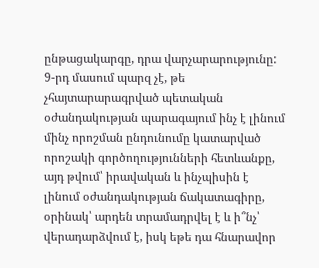ընթացակարգը, դրա վարչարարությունը: 9-րդ մասում պարզ չէ, թե չհայտարարագրված պետական օժանդակության պարագայում ինչ է լինում մինչ որոշման ընդունումը կատարված որոշակի գործողությունների հետևանքը, այդ թվում՝ իրավական և ինչպիսին է լինում օժանդակության ճակատագիրը, օրինակ՝ արդեն տրամադրվել է և ի՞նչ՝ վերադարձվում է, իսկ եթե դա հնարավոր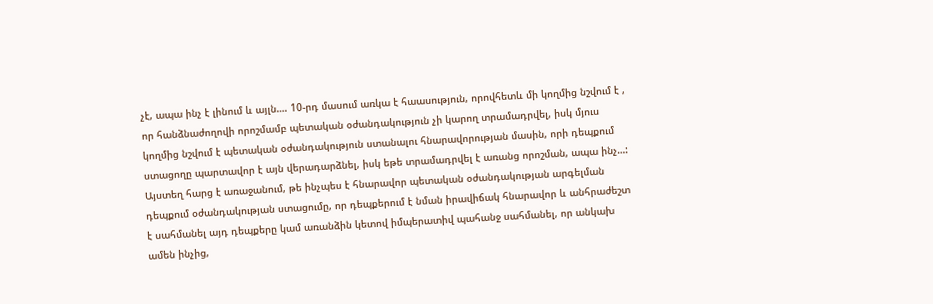չէ, ապա ինչ է լինում և այլն…. 10-րդ մասում առկա է հաասություն, որովհետև մի կողմից նշվում է , որ հանձնաժողովի որոշմամբ պետական օժանդակություն չի կարող տրամադրվել, իսկ մյուս կողմից նշվում է պետական օժանդակություն ստանալու հնարավորության մասին, որի դեպքում ստացողը պարտավոր է այն վերադարձնել, իսկ եթե տրամադրվել է առանց որոշման, ապա ինչ…: Այստեղ հարց է առաջանում, թե ինչպես է հնարավոր պետական օժանդակության արգելման դեպքում օժանդակության ստացումը, որ դեպքերում է նման իրավիճակ հնարավոր և անհրաժեշտ է սահմանել այդ դեպքերը կամ առանձին կետով իմպերատիվ պահանջ սահմանել, որ անկախ ամեն ինչից,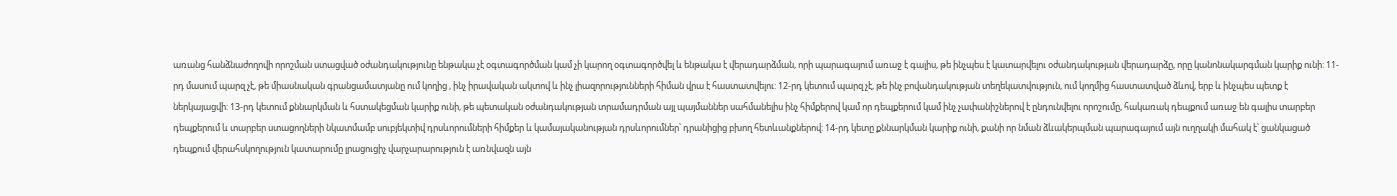առանց հանձնաժողովի որոշման ստացված օժանդակությունը ենթակա չէ օգտագործման կամ չի կարող օգտագործվել և ենթակա է վերադարձման, որի պարագայում առաջ է գալիս, թե ինչպես է կատարվելու օժանդակության վերադարձը, որը կանոնակարգման կարիք ունի: 11-րդ մասում պարզ չէ, թե միասնական գրանցամատյանը ում կողից , ինչ իրավական ակտով և ինչ լիազորությունների հիման վրա է հաստատվելու: 12-րդ կետում պարզ չէ, թե ինչ բովանդակության տեղեկատվություն, ում կողմից հաստատված ձևով, երբ և ինչպես պետք է ներկայացվի: 13-րդ կետում քննարկման և հստակեցման կարիք ունի, թե պետական օժանդակության տրամադրման այլ պայմաններ սահմանելիս ինչ հիմքերով կամ որ դեպքերում կամ ինչ չափանիշներով է ընդունվելու որոշումը, հակառակ դեպքում առաջ են գալիս տարբեր դեպքերում և տարբեր ստացողների նկատմամբ սուբյեկտիվ դրսևորումների հիմքեր և կամայականության դրսևորումներ՝ դրանիցից բխող հետևանքներով: 14-րդ կետը քննարկման կարիք ունի, քանի որ նման ձևակերպման պարագայում այն ուղղակի մահակ է՝ ցանկացած դեպքում վերահսկողություն կատարումը լրացուցիչ վարչարարություն է առնվազն այն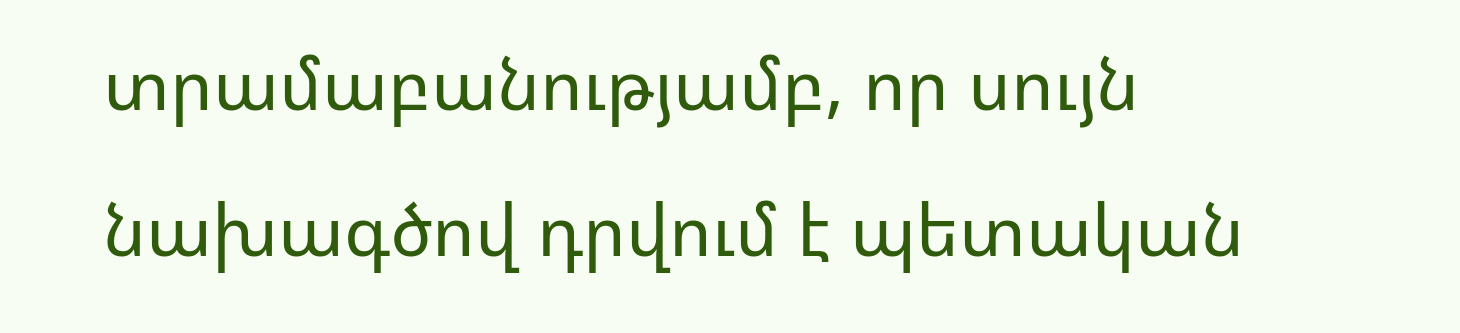տրամաբանությամբ, որ սույն նախագծով դրվում է պետական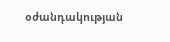օժանդակության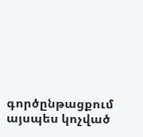գործընթացքում այսպես կոչված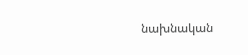նախնական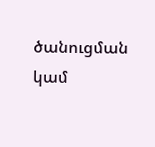ծանուցման կամ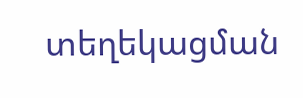տեղեկացման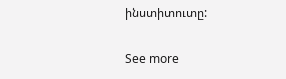ինստիտուտը:

See more